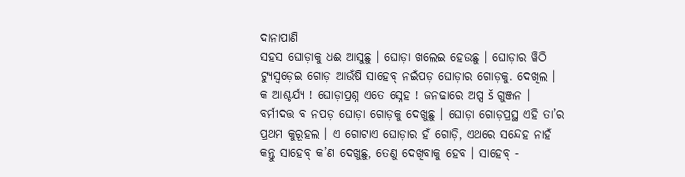ଦାନାପାଣି
ସହସ ଘୋଡ଼ାକୁ ଧଈ ଆସୁଛୁ । ଘୋଡ଼ା ଖଲେଇ ହେଉଛୁ । ଘୋଡ଼ାର ୱିଠି ଟ୍ୟୁସ୍ଵଡ଼େଇ ଗୋଡ଼ ଆଉଁଷି ସାହେବ୍ ନଇଁପଡ଼ ଘୋଡ଼ାର ଗୋଡ଼କୁ. ଦେଖିଲ ।
କ ଆଶ୍ଚର୍ଯ୍ୟ ! ଘୋଡ଼ାପ୍ରଶ୍ନ ଏତେ ସ୍ନେହ ! ଜନଢାରେ ଅପ୍ସ š ଗୁଞ୍ଜନ । ବର୍ମୀଦତ୍ତ ବ ନପଡ଼ ଘୋଡ଼ା ଗୋଡ଼କୁ ଦେଖୁଛୁ । ଘୋଡ଼ା ଗୋଡ଼ପ୍ରସ୍ଥ ଏହି ତା’ର ପ୍ରଥମ କୁରୂହଲ । ଏ ଗୋଟାଏ ଘୋଡ଼ାର ହଁ ଗୋଡ଼ି, ଏଥରେ ସନ୍ଦେହ ନାହଁ କନ୍ତୁ ସାହେବ୍ କ’ଣ ଦେଖୁଛୁ, ତେଣୁ ଦେଖିବାକୁ ହେବ । ସାହେବ୍ -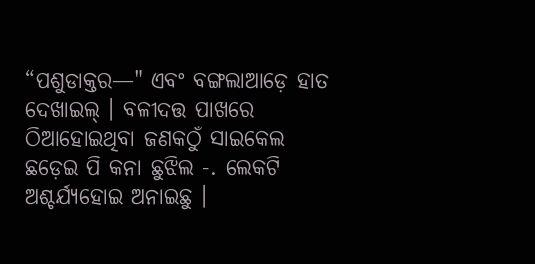“ପଶୁଡାକ୍ତର—" ଏବଂ ବଙ୍ଗଲାଆଡ଼େ ହାତ ଦେଖାଇଲ୍ । ବଳୀଦତ୍ତ ପାଖରେ ଠିଆହୋଇଥିବା ଜଣକଠୁଁ ସାଇକେଲ ଛଡ଼େଇ ପି କନା ଛୁଝିଲ -. ଲେକଟି ଅଶ୍ଚର୍ଯ୍ୟହୋଇ ଅନାଇଛୁ ।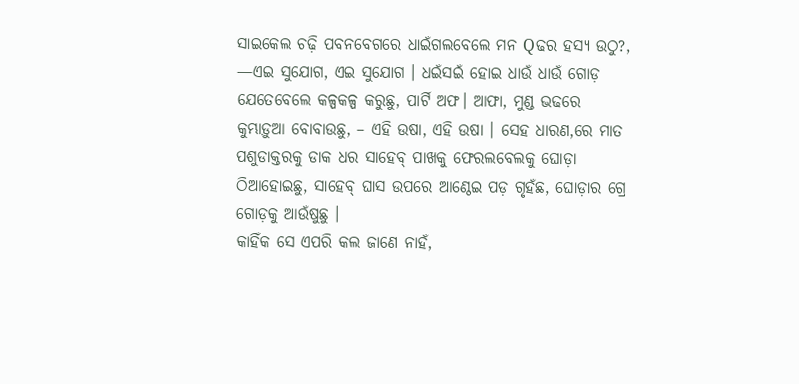ସାଇକେଲ ଚଢ଼ି ପବନବେଗରେ ଧାଇଁଗଲବେଲେ ମନ Qଢର ହସ୍ୟ ଉଠୁ?, —ଏଇ ସୁଯୋଗ, ଏଇ ସୁଯୋଗ । ଧଇଁସଇଁ ହୋଇ ଧାଉଁ ଧାଉଁ ଗୋଡ଼ ଯେତେବେଲେ କଳ୍ପକଳ୍ପ କରୁଛୁ, ପାର୍ଟି ଅଫ। ଆଫା, ମୁଣ୍ଡ ଭଢରେ କୁମ୍ଭାଡ଼ୁଆ ବୋବାଉଛୁ, – ଏହି ଉଷା, ଏହି ଉଷା । ସେହ ଧାରଣ,ରେ ମାତ ପଶୁଡାକ୍ତରକୁ ଡାକ ଧର ସାହେବ୍ ପାଖକୁ ଫେରଲବେଲକୁ ଘୋଡ଼ା ଠିଆହୋଇଛୁ, ସାହେବ୍ ଘାସ ଉପରେ ଆଣ୍ଠେଇ ପଡ଼ ଗୃହଁଛ, ଘୋଡ଼ାର ଗ୍ରେ ଗୋଡ଼କୁ ଆଉଁଷୁଛୁ ।
କାହିଁକ ସେ ଏପରି କଲ ଜାଣେ ନାହଁ,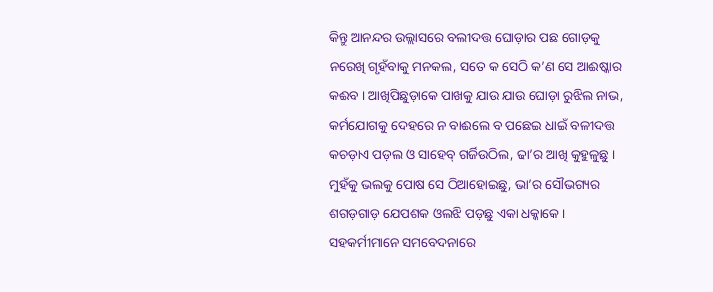କିନ୍ତୁ ଆନନ୍ଦର ଉଲ୍ଲାସରେ ବଲୀଦତ୍ତ ଘୋଡ଼ାର ପଛ ଗୋଡ଼କୁ ନରେଖି ଗୃହଁବାକୁ ମନକଲ, ସତେ କ ସେଠି କ’ଣ ସେ ଆଈଷ୍କାର କଈବ । ଆଖିପିଛୁଡ଼ାକେ ପାଖକୁ ଯାଉ ଯାଉ ଘୋଡ଼ା ରୁଝିଲ ନାଭ, କର୍ମଯୋଗକୁ ଦେହରେ ନ ବାଈଲେ ବ ପଛେଇ ଧାଇଁ ବଳୀଦତ୍ତ କଚଡ଼ାଏ ପଡ଼ଲ ଓ ସାହେବ୍ ଗର୍ଜିଉଠିଲ, ଢା’ର ଆଖି କୁହୁଳୁଛୁ ।
ମୁହଁକୁ ଭଲକୁ ପୋଷ ସେ ଠିଆହୋଇଛୁ, ଭା’ର ସୌଭଗ୍ୟର ଶଗଡ଼ଗାଡ଼ ଯେପଶକ ଓଲଝି ପଡ଼ଛୁ ଏକା ଧକ୍କାକେ ।
ସହକର୍ମୀମାନେ ସମବେଦନାରେ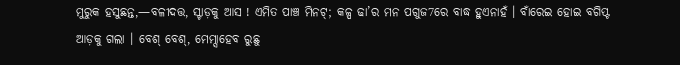ମୁରୁକ ହସୁଛନ୍ତ,—ବଳୀଦତ୍ତ, ସ୍ଟାଡ଼କୁ ଆସ ! ଏମିତ ପାଞ୍ଚ ମିନଟ୍; କଳ୍ପ ଢା’ର ମନ ପଗୁଜ7ରେ ବାଦ୍ଧ ହୁଏନାହଁ । ବାଁରେଇ ହୋଇ ବଗିପ୍ଟ ଆଡ଼କୁ ଗଲା । ବେଶ୍ ବେଶ୍, ମେମ୍ସାହେବ ରୁଛୁ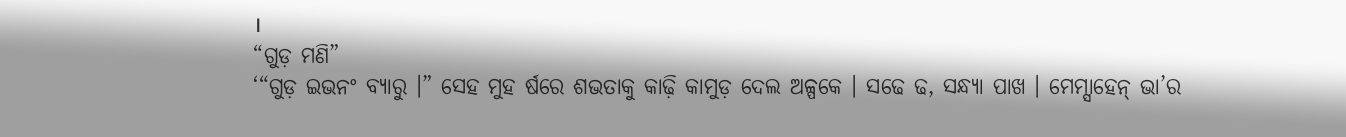।
“ଗୁଡ଼ ମଣି”
‘“ଗୁଡ଼ ଇଭନଂ ବ୍ୟାରୁ ।” ସେହ ମୁହ ର୍ଷରେ ଶଭତାକୁ କାଢ଼ି କାମୁଡ଼ ଦେଲ ଅଳ୍ପକେ । ସଢେ ଢ, ସନ୍ଧ୍ୟା ପାଖ । ମେମ୍ସାହେନ୍ ଭା’ର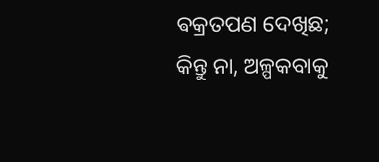ଵକ୍ରତପଣ ଦେଖିଛ; କିନ୍ତୁ ନା, ଅଳ୍ପକବାକୁ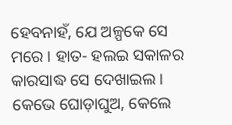ହେବନାହଁ, ଯେ ଅଳ୍ପକେ ସେ ମରେ । ହାତ- ହଲଇ ସକାଳର କାରସାଦ୍ଧ ସେ ଦେଖାଇଲ । କେଭେ ଘୋଡ଼ାଘୁଅ, କେଲେ